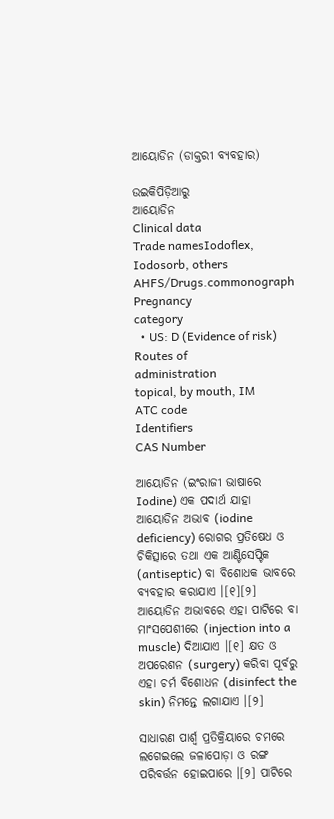ଆୟୋଡିନ (ଡାକ୍ତରୀ ବ୍ୟବ‌ହାର)

ଉଇକିପିଡ଼ିଆ‌ରୁ
ଆୟୋଡିନ
Clinical data
Trade namesIodoflex, Iodosorb, others
AHFS/Drugs.commonograph
Pregnancy
category
  • US: D (Evidence of risk)
Routes of
administration
topical, by mouth, IM
ATC code
Identifiers
CAS Number

ଆୟୋଡିନ (ଇଂରାଜୀ ଭାଷାରେ Iodine) ଏକ ପଦାର୍ଥ ଯାହା ଆୟୋଡିନ ଅଭାବ (iodine deficiency) ରୋଗର ପ୍ରତିଷେଧ ଓ ଚିକିତ୍ସାରେ ତ‌ଥା ଏକ ଆଣ୍ଟିସେପ୍ଟିକ (antiseptic) ବା ବିଶୋଧକ ଭାବରେ ବ୍ୟବ‌ହାର କରାଯାଏ ।[୧][୨] ଆୟୋଡିନ ଅଭାବରେ ଏହା ପାଟିରେ ବା ମାଂସପେଶୀରେ (injection into a muscle) ଦିଆଯାଏ ।[୧] କ୍ଷତ ଓ ଅପରେଶନ (surgery) କରିବା ପୂର୍ବରୁ ଏହା ଚର୍ମ ବିଶୋଧନ (disinfect the skin) ନିମନ୍ତେ ଲଗାଯାଏ ।[୨]

ସାଧାରଣ ପାର୍ଶ୍ୱ ପ୍ରତିକ୍ରିୟାରେ ଚମରେ ଲଗେଇଲେ ଜଳାପୋଡ଼ା ଓ ରଙ୍ଗ ପରିବର୍ତ୍ତନ ହୋଇପାରେ ।[୨] ପାଟିରେ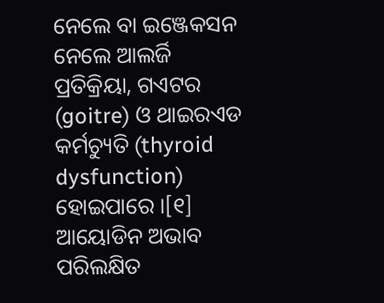ନେଲେ ବା ଇଞ୍ଜେକସନ ନେଲେ ଆଲର୍ଜି ପ୍ରତିକ୍ରିୟା, ଗଏଟର (goitre) ଓ ଥାଇରଏଡ କର୍ମଚ୍ୟୁତି (thyroid dysfunction) ହୋଇପାରେ ।[୧] ଆୟୋଡିନ ଅଭାବ ପରିଲକ୍ଷିତ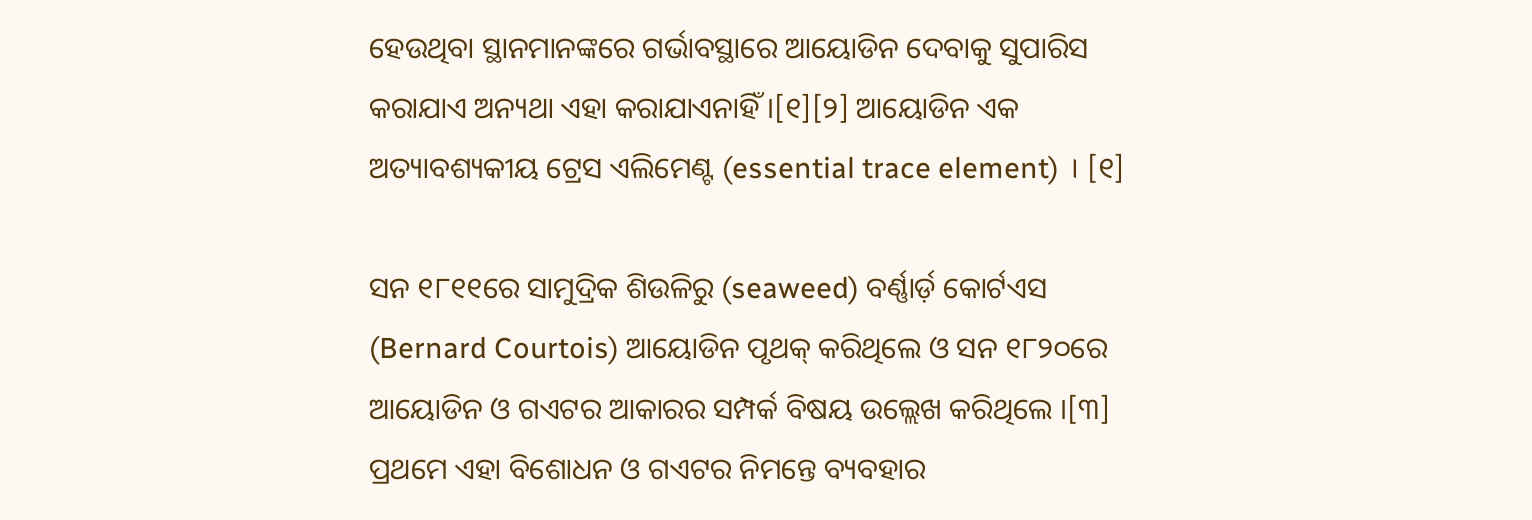ହେଉଥିବା ସ୍ଥାନମାନଙ୍କରେ ଗର୍ଭାବସ୍ଥାରେ ଆୟୋଡିନ ଦେବାକୁ ସୁପାରିସ କରାଯାଏ ଅନ୍ୟଥା ଏହା କରାଯାଏନାହିଁ ।[୧][୨] ଆୟୋଡିନ ଏକ ଅତ୍ୟାବଶ୍ୟକୀୟ ଟ୍ରେସ ଏଲିମେଣ୍ଟ (essential trace element) । [୧]

ସନ ୧୮୧୧ରେ ସାମୁଦ୍ରିକ ଶିଉଳିରୁ (seaweed) ବର୍ଣ୍ଣାର୍ଡ଼ କୋର୍ଟଏସ (Bernard Courtois) ଆୟୋଡିନ ପୃଥକ୍ କରିଥିଲେ ଓ ସନ ୧୮୨୦ରେ ଆୟୋଡିନ ଓ ଗଏଟର ଆକାରର ସମ୍ପର୍କ ବିଷୟ ଉଲ୍ଲେଖ କରିଥିଲେ ।[୩] ପ୍ରଥମେ ଏହା ବିଶୋଧନ ଓ ଗଏଟର ନିମନ୍ତେ ବ୍ୟବ‌ହାର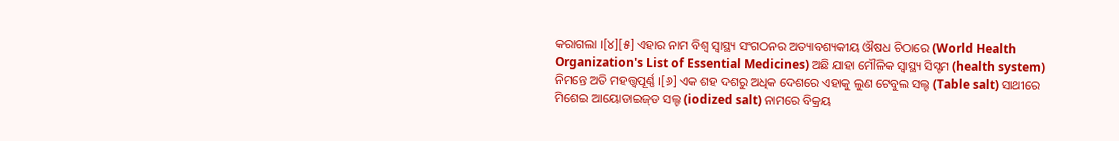କରାଗଲା ।[୪][୫] ଏହାର ନାମ ବିଶ୍ୱ ସ୍ୱାସ୍ଥ୍ୟ ସଂଗଠନର ଅତ୍ୟାବଶ୍ୟକୀୟ ଔଷଧ ଚିଠାରେ (World Health Organization's List of Essential Medicines) ଅଛି ଯାହା ମୌଳିକ ସ୍ୱାସ୍ଥ୍ୟ ସିସ୍ଟମ (health system) ନିମନ୍ତେ ଅତି ମହତ୍ତ୍ୱପୂର୍ଣ୍ଣ ।[୬] ଏକ ଶହ ଦଶରୁ ଅଧିକ ଦେଶରେ ଏହାକୁ ଲୁଣ ଟେବୁଲ ସଲ୍ଟ (Table salt) ସାଥୀରେ ମିଶେଇ ଆୟୋଡାଇଜ୍‌ଡ ସଲ୍ଟ (iodized salt) ନାମରେ ବିକ୍ରୟ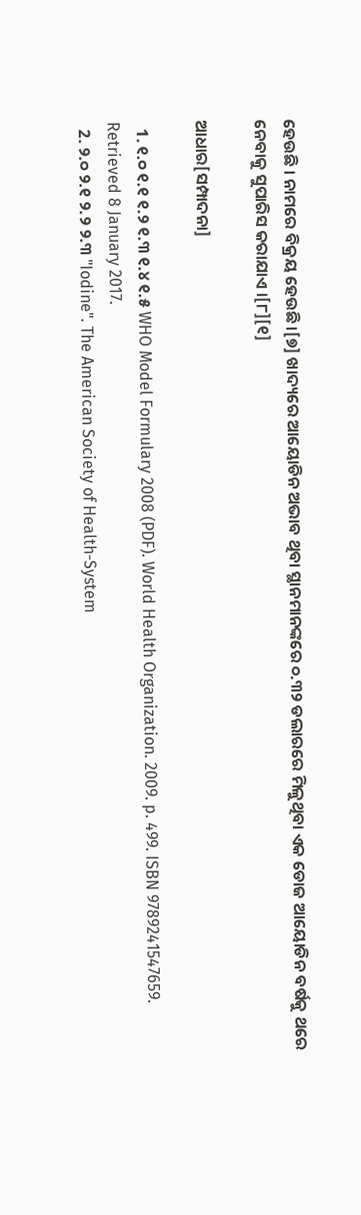ହେଉଛି । ନାମରେ ବିକ୍ରୟ ହେଉଛି ।[୭] ଖାଦ୍ୟରେ ଆୟୋଡିନ ଅଭାବ ଥିବା ସ୍ଥାନମାନଙ୍କରେ ୦.୩୨ ଡଲାରରେ ମିଳୁଥିବା ଏକ ଡୋଜ ଆୟୋଡିନ ବର୍ଷକୁ ଥରେ ନେବାକୁ ସୁପାରିସ କରାଯାଏ ।[୮][୧]

ଆଧାର[ସମ୍ପାଦନା]

  1. ୧.୦ ୧.୧ ୧.୨ ୧.୩ ୧.୪ ୧.୫ WHO Model Formulary 2008 (PDF). World Health Organization. 2009. p. 499. ISBN 9789241547659. Retrieved 8 January 2017.
  2. ୨.୦ ୨.୧ ୨.୨ ୨.୩ "Iodine". The American Society of Health-System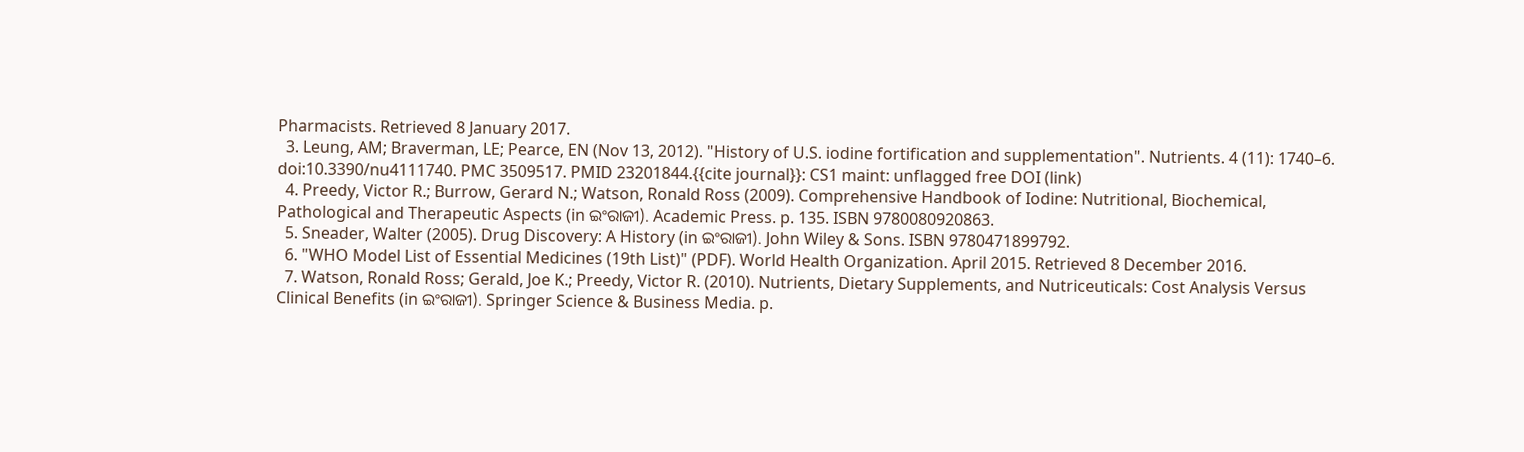Pharmacists. Retrieved 8 January 2017.
  3. Leung, AM; Braverman, LE; Pearce, EN (Nov 13, 2012). "History of U.S. iodine fortification and supplementation". Nutrients. 4 (11): 1740–6. doi:10.3390/nu4111740. PMC 3509517. PMID 23201844.{{cite journal}}: CS1 maint: unflagged free DOI (link)
  4. Preedy, Victor R.; Burrow, Gerard N.; Watson, Ronald Ross (2009). Comprehensive Handbook of Iodine: Nutritional, Biochemical, Pathological and Therapeutic Aspects (in ଇଂରାଜୀ). Academic Press. p. 135. ISBN 9780080920863.
  5. Sneader, Walter (2005). Drug Discovery: A History (in ଇଂରାଜୀ). John Wiley & Sons. ISBN 9780471899792.
  6. "WHO Model List of Essential Medicines (19th List)" (PDF). World Health Organization. April 2015. Retrieved 8 December 2016.
  7. Watson, Ronald Ross; Gerald, Joe K.; Preedy, Victor R. (2010). Nutrients, Dietary Supplements, and Nutriceuticals: Cost Analysis Versus Clinical Benefits (in ଇଂରାଜୀ). Springer Science & Business Media. p.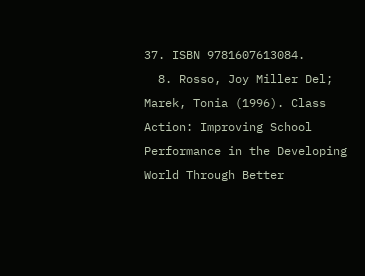37. ISBN 9781607613084.
  8. Rosso, Joy Miller Del; Marek, Tonia (1996). Class Action: Improving School Performance in the Developing World Through Better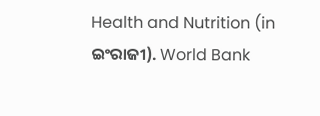Health and Nutrition (in ଇଂରାଜୀ). World Bank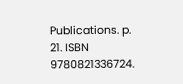Publications. p. 21. ISBN 9780821336724.